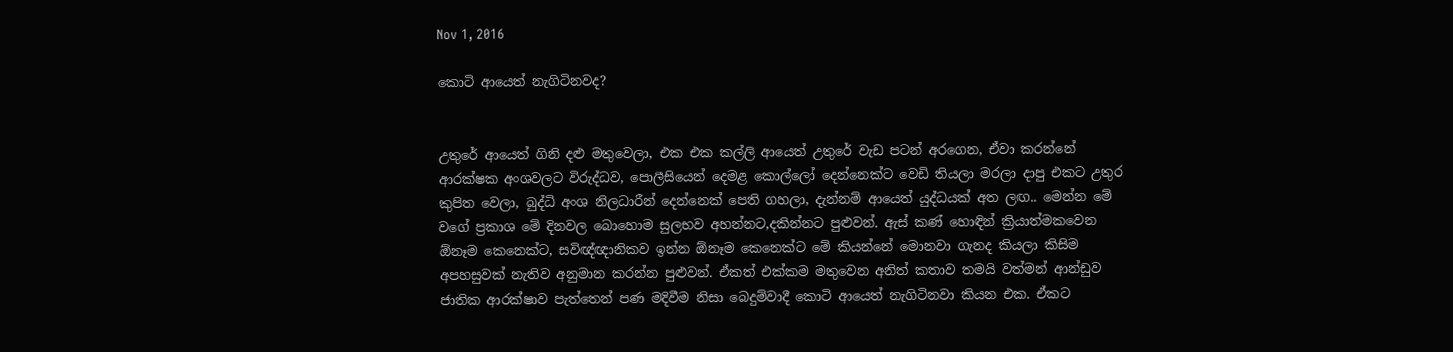Nov 1, 2016

කොටි ආයෙත් නැගිටිනවද?


උතුරේ ආයෙත් ගිනි දළු මතුවෙලා, එක එක කල්ලි ආයෙත් උතුරේ වැඩ පටන් අරගෙන, ඒවා කරන්නේ ආරක්ෂක අංශවලට විරුද්ධව, පොලීසියෙන් දෙමළ කොල්ලෝ දෙන්නෙක්ට වෙඩි තියලා මරලා දාපු එකට උතුර කුපිත වෙලා, බුද්ධි අංශ නිලධාරීන් දෙන්නෙක් පෙති ගහලා, දැන්නම් ආයෙත් යුද්ධයක් අත ලඟ.. මෙන්න මේ වගේ ප්‍රකාශ මේ දිනවල බොහොම සුලභව අහන්නට,දකින්නට පුළුවන්. ඇස් කණ් හොඳින් ක්‍රියාත්මකවෙන ඕනෑම කෙනෙක්ට, සවිඥ්ඥානිකව ඉන්න ඕනෑම කෙනෙක්ට මේ කියන්නේ මොනවා ගැනද කියලා කිසිම අපහසුවක් නැතිව අනුමාන කරන්න පුළුවන්. ඒකත් එක්කම මතුවෙන අනිත් කතාව තමයි වත්මන් ආන්ඩුව ජාතික ආරක්ෂාව පැත්තෙන් පණ මදිවීම නිසා බෙදුම්වාදී කොටි ආයෙත් නැගිටිනවා කියන එක. ඒකට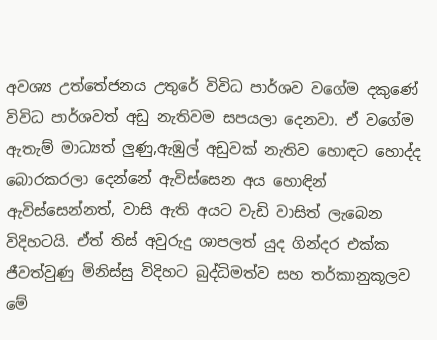අවශ්‍ය උත්තේජනය උතුරේ විවිධ පාර්ශව වගේම දකුණේ විවිධ පාර්ශවත් අඩු නැතිවම සපයලා දෙනවා. ඒ වගේම ඇතැම් මාධ්‍යත් ලුණු,ඇඹුල් අඩුවක් නැතිව හොඳට හොද්ද බොරකරලා දෙන්නේ ඇවිස්සෙන අය හොඳින් ඇවිස්සෙන්නත්, වාසි ඇති අයට වැඩි වාසිත් ලැබෙන විදිහටයි. ඒත් තිස් අවුරුදු ශාපලත් යුද ගින්දර එක්ක ජීවත්වුණු මිනිස්සු විදිහට බුද්ධිමත්ව සහ තර්කානුකූලව මේ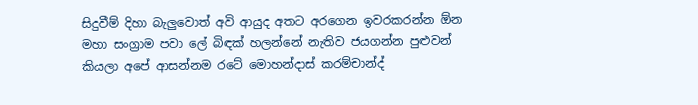සිදුවීම් දිහා බැලුවොත් අවි ආයුද අතට අරගෙන ඉවරකරන්න ඕන මහා සංග්‍රාම පවා ලේ බිඳක් හලන්නේ නැතිව ජයගන්න පුළුවන් කියලා අපේ ආසන්නම රටේ මොහන්දාස් කරම්චාන්ද්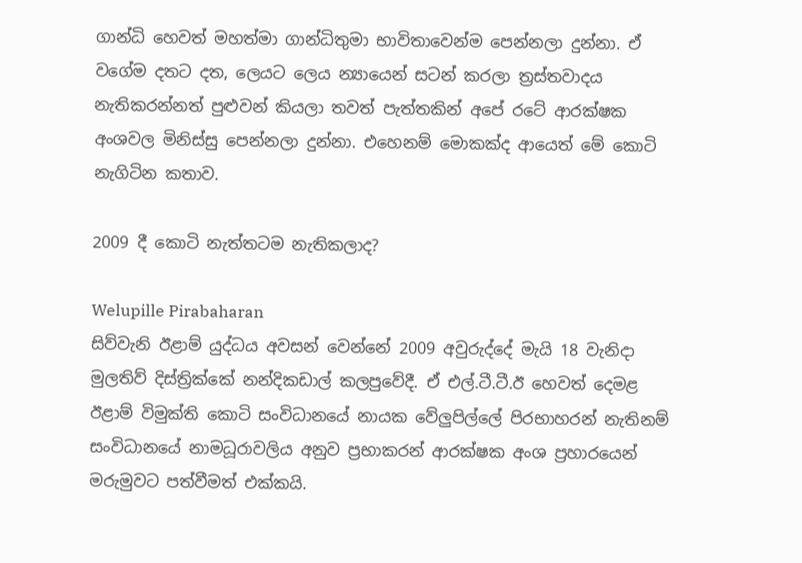ගාන්ධි හෙවත් මහත්මා ගාන්ධිතුමා භාවිතාවෙන්ම පෙන්නලා දුන්නා. ඒ වගේම දතට දත, ලෙයට ලෙය න්‍යායෙන් සටන් කරලා ත්‍රස්තවාදය නැතිකරන්නත් පුළුවන් කියලා තවත් පැත්තකින් අපේ රටේ ආරක්ෂක අංශවල මිනිස්සු පෙන්නලා දුන්නා. එහෙනම් මොකක්ද ආයෙත් මේ කොටි නැගිටින කතාව.

2009 දී කොටි නැත්තටම නැතිකලාද?

Welupille Pirabaharan
සිව්වැනි ඊළාම් යුද්ධය අවසන් වෙන්නේ 2009 අවුරුද්දේ මැයි 18 වැනිදා මුලතිව් දිස්ත්‍රික්කේ නන්දිකඩාල් කලපුවේදී. ඒ එල්.ටී.ටී.ඊ හෙවත් දෙමළ ඊළාම් විමුක්ති කොටි සංවිධානයේ නායක වේලුපිල්ලේ පිරභාහරන් නැතිනම් සංවිධානයේ නාමධූරාවලිය අනුව ප්‍රභාකරන් ආරක්ෂක අංශ ප්‍රහාරයෙන් මරුමුවට පත්වීමත් එක්කයි.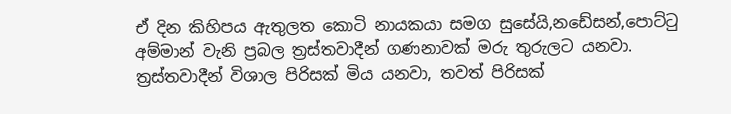ඒ දින කිහිපය ඇතුලත කොටි නායකයා සමග සුසේයි,නඩේසන්,පොට්ටු අම්මාන් වැනි ප්‍රබල ත්‍රස්තවාදීන් ගණනාවක් මරු තුරුලට යනවා. ත්‍රස්තවාදීන් විශාල පිරිසක් මිය යනවා, තවත් පිරිසක්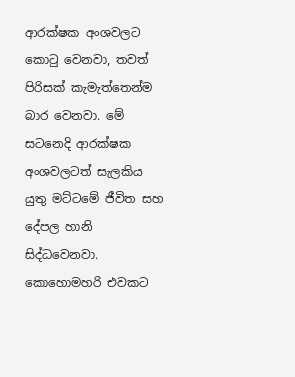ආරක්ෂක අංශවලට කොටු වෙනවා, තවත් පිරිසක් කැමැත්තෙන්ම බාර වෙනවා. මේ සටනෙදි ආරක්ෂක අංශවලටත් සැලකිය යුතු මට්ටමේ ජීවිත සහ දේපල හානි සිද්ධවෙනවා. කොහොමහරි එවකට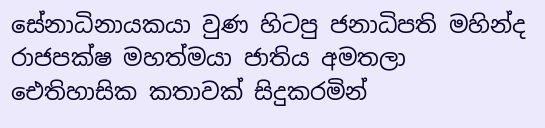සේනාධිනායකයා වුණ හිටපු ජනාධිපති මහින්ද රාජපක්ෂ මහත්මයා ජාතිය අමතලා ඓතිහාසික කතාවක් සිදුකරමින්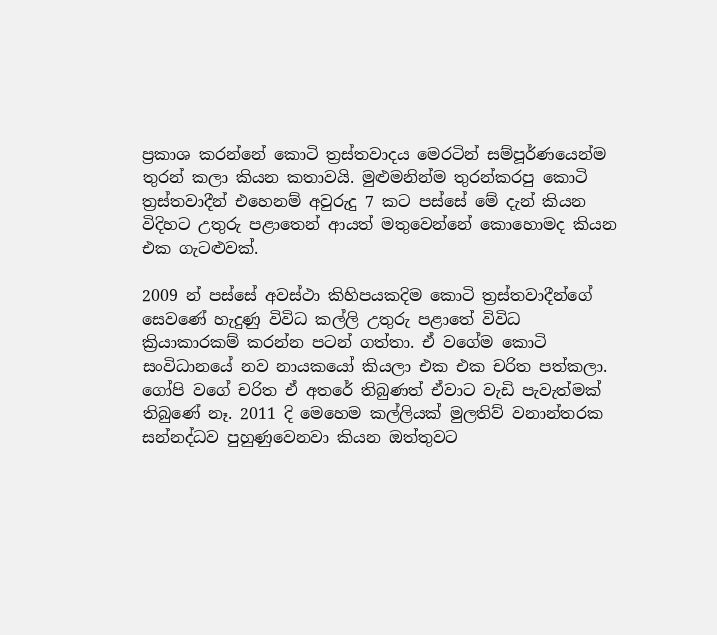ප්‍රකාශ කරන්නේ කොටි ත්‍රස්තවාදය මෙරටින් සම්පූර්ණයෙන්ම තුරන් කලා කියන කතාවයි. මුළුමනින්ම තුරන්කරපු කොටි ත්‍රස්තවාදීන් එහෙනම් අවුරුදු 7 කට පස්සේ මේ දැන් කියන විදිහට උතුරු පළාතෙන් ආයත් මතුවෙන්නේ කොහොමද කියන එක ගැටළුවක්.

2009 න් පස්සේ අවස්ථා කිහිපයකදිම කොටි ත්‍රස්තවාදීන්ගේ සෙවණේ හැදුණු විවිධ කල්ලි උතුරු පළාතේ විවිධ ක්‍රියාකාරකම් කරන්න පටන් ගත්තා. ඒ වගේම කොටි සංවිධානයේ නව නායකයෝ කියලා එක එක චරිත පත්කලා. ගෝපි වගේ චරිත ඒ අතරේ තිබුණත් ඒවාට වැඩි පැවැත්මක් තිබුණේ නෑ. 2011 දි මෙහෙම කල්ලියක් මුලතිව් වනාන්තරක සන්නද්ධව පුහුණුවෙනවා කියන ඔත්තුවට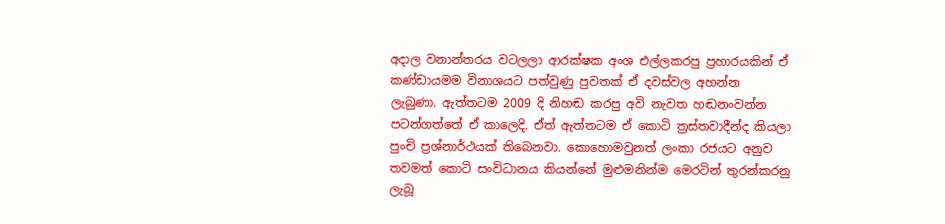අදාල වනාන්තරය වටලලා ආරක්ෂක අංශ එල්ලකරපු ප්‍රහාරයකින් ඒ කණ්ඩායමම විනාශයට පත්වුණු පුවතක් ඒ දවස්වල අහන්න ලැබුණා. ඇත්තටම 2009 දි නිහඬ කරපු අවි නැවත හඬනංවන්න පටන්ගත්තේ ඒ කාලෙදි. ඒත් ඇත්තටම ඒ කොටි ත්‍රස්තවාදීන්ද කියලා පුංචි ප්‍රශ්නාර්ථයක් තිබෙනවා. කොහොමවුනත් ලංකා රජයට අනුව තවමත් කොටි සංවිධානය කියන්නේ මුළුමනින්ම මෙරටින් තුරන්කරනු ලැබූ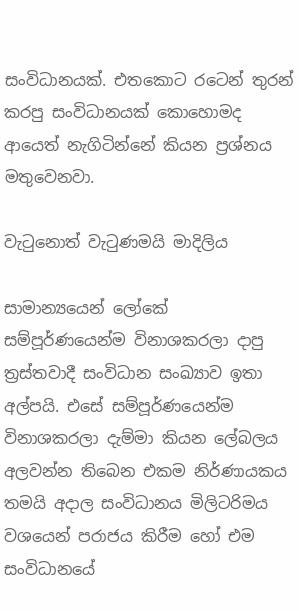සංවිධානයක්. එතකොට රටෙන් තුරන් කරපු සංවිධානයක් කොහොමද ආයෙත් නැගිටින්නේ කියන ප්‍රශ්නය මතුවෙනවා.

වැටුනොත් වැටුණමයි මාදිලිය

සාමාන්‍යයෙන් ලෝකේ සම්පූර්ණයෙන්ම විනාශකරලා දාපු ත්‍රස්තවාදී සංවිධාන සංඛ්‍යාව ඉතා අල්පයි. එසේ සම්පූර්ණයෙන්ම විනාශකරලා දැම්මා කියන ලේබලය අලවන්න තිබෙන එකම නිර්ණායකය තමයි අදාල සංවිධානය මිලිටරිමය වශයෙන් පරාජය කිරීම හෝ එම සංවිධානයේ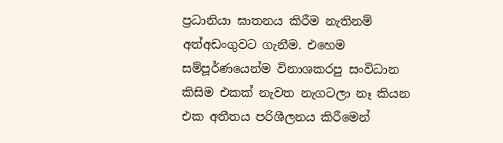ප්‍රධානියා ඝාතනය කිරීම නැතිනම් අත්අඩංගුවට ගැනීම. එහෙම සම්පූර්ණයෙන්ම විනාශකරපු සංවිධාන කිසිම එකක් නැවත නැගටලා නෑ කියන එක අතීතය පරිශීලනය කිරීමෙන්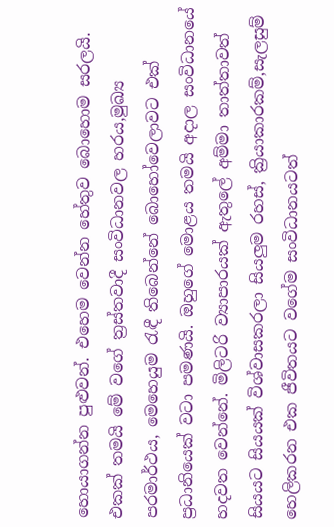හොයාගන්න පුළුවන්. එහෙම වෙන්න හේතුව බොහොම සරලයි. එකක් තමයි මේ වගේ ත්‍රස්තවාදී සංවිධානවල හරය,මුඛ්‍ය පරමාර්ථය, මෙහෙයුම රැඳී තිබෙන්නේ බොහෝවෙලාවට එක් ප්‍රධානියෙක් වටා පමණයි. ඔහුගේ මොළය තමයි අදාල සංවිධානයේ හදවත වෙන්නේ. මිලිටරි ව්‍යාපාරයක් ඇතුලේ අම්මා තාත්තාවත් සියයට සියයක් විශ්වාසකරලා සියලුම රහස්, ක්‍රියාකාරකම්,සැලසුම් හෙලිකරන එක ජීවිතයට වගේම සංවිධානයටත්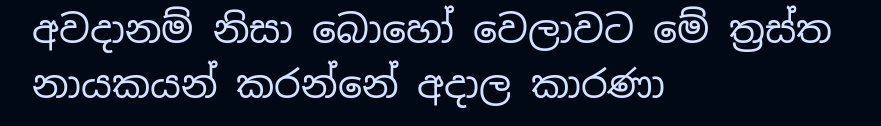අවදානම් නිසා බොහෝ වෙලාවට මේ ත්‍රස්ත නායකයන් කරන්නේ අදාල කාරණා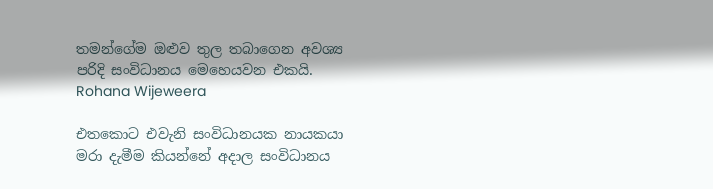තමන්ගේම ඔළුව තුල තබාගෙන අවශ්‍ය පරිදි සංවිධානය මෙහෙයවන එකයි.
Rohana Wijeweera

එතකොට එවැනි සංවිධානයක නායකයා මරා දැමීම කියන්නේ අදාල සංවිධානය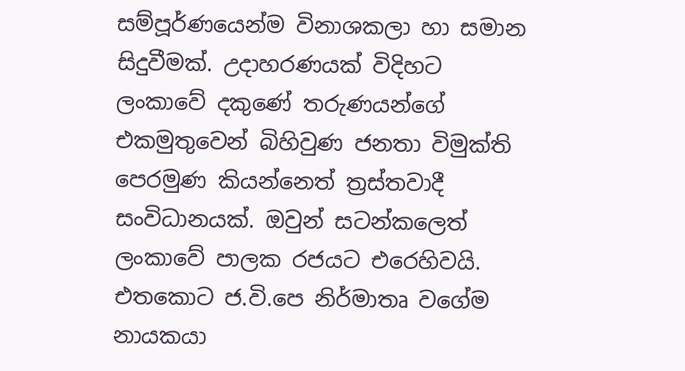සම්පූර්ණයෙන්ම විනාශකලා හා සමාන සිදුවීමක්. උදාහරණයක් විදිහට ලංකාවේ දකුණේ තරුණයන්ගේ එකමුතුවෙන් බිහිවුණ ජනතා විමුක්ති පෙරමුණ කියන්නෙත් ත්‍රස්තවාදී සංවිධානයක්. ඔවුන් සටන්කලෙත් ලංකාවේ පාලක රජයට එරෙහිවයි. එතකොට ජ.වි.පෙ නිර්මාතෘ වගේම නායකයා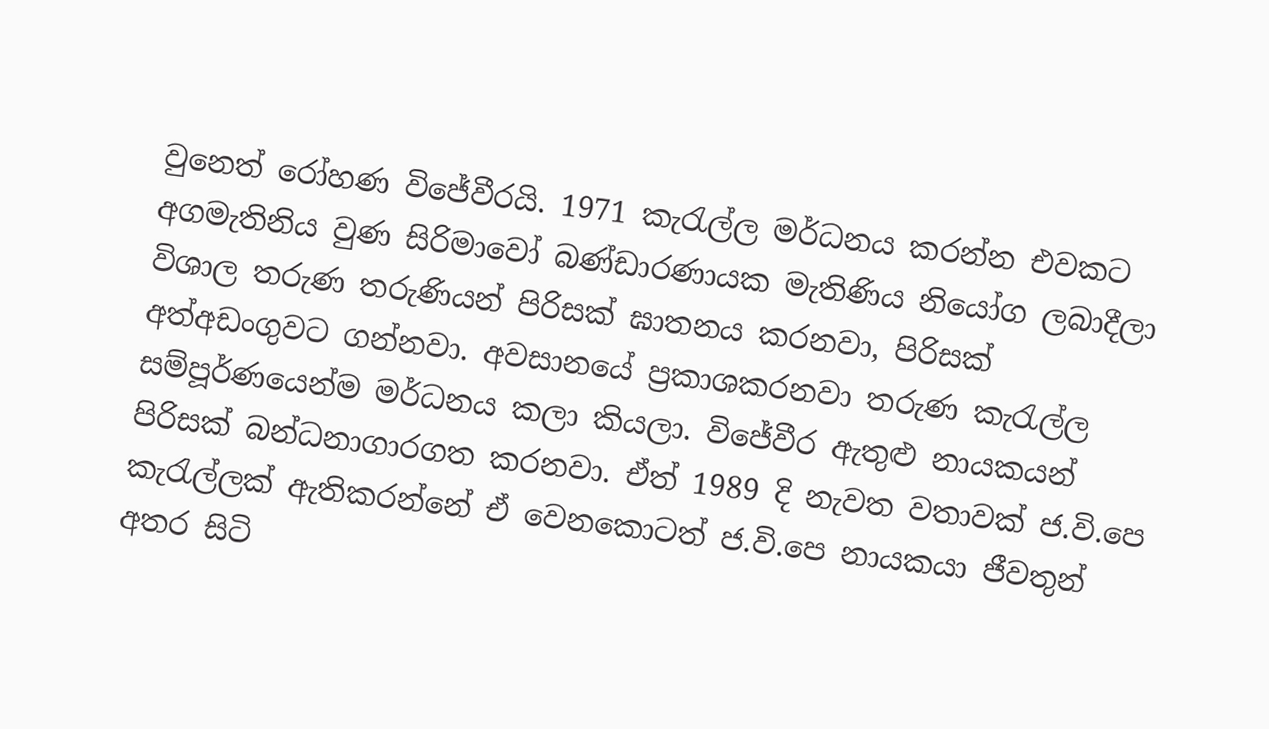වුනෙත් රෝහණ විජේවීරයි. 1971 කැරැල්ල මර්ධනය කරන්න එවකට අගමැතිනිය වුණ සිරිමාවෝ බණ්ඩාරණායක මැතිණිය නියෝග ලබාදීලා විශාල තරුණ තරුණියන් පිරිසක් ඝාතනය කරනවා, පිරිසක් අත්අඩංගුවට ගන්නවා. අවසානයේ ප්‍රකාශකරනවා තරුණ කැරැල්ල සම්පූර්ණයෙන්ම මර්ධනය කලා කියලා. විජේවීර ඇතුළු නායකයන් පිරිසක් බන්ධනාගාරගත කරනවා. ඒත් 1989 දි නැවත වතාවක් ජ.වි.පෙ කැරැල්ලක් ඇතිකරන්නේ ඒ වෙනකොටත් ජ.වි.පෙ නායකයා ජීවතුන් අතර සිටි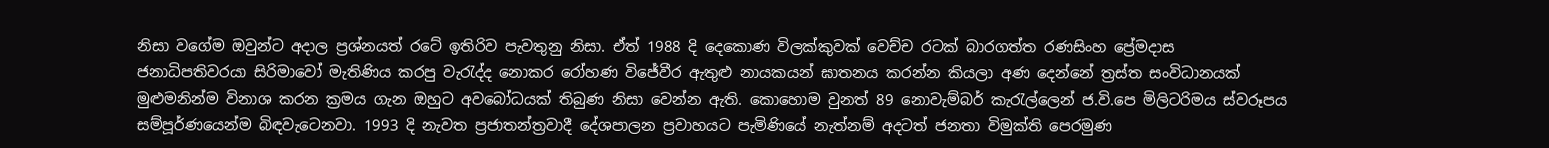නිසා වගේම ඔවුන්ට අදාල ප්‍රශ්නයත් රටේ ඉතිරිව පැවතුනු නිසා. ඒත් 1988 දි දෙකොණ විලක්කුවක් වෙච්ච රටක් බාරගත්ත රණසිංහ ප්‍රේමදාස ජනාධිපතිවරයා සිරිමාවෝ මැතිණිය කරපු වැරැද්ද නොකර රෝහණ විජේවීර ඇතුළු නායකයන් ඝාතනය කරන්න කියලා අණ දෙන්නේ ත්‍රස්ත සංවිධානයක් මුළුමනින්ම විනාශ කරන ක්‍රමය ගැන ඔහුට අවබෝධයක් තිබුණ නිසා වෙන්න ඇති. කොහොම වුනත් 89 නොවැම්බර් කැරැල්ලෙන් ජ.වි.පෙ මිලිටරිමය ස්වරූපය සම්පූර්ණයෙන්ම බිඳවැටෙනවා. 1993 දි නැවත ප්‍රජාතන්ත්‍රවාදී දේශපාලන ප්‍රවාහයට පැමිණියේ නැත්නම් අදටත් ජනතා විමුක්ති පෙරමුණ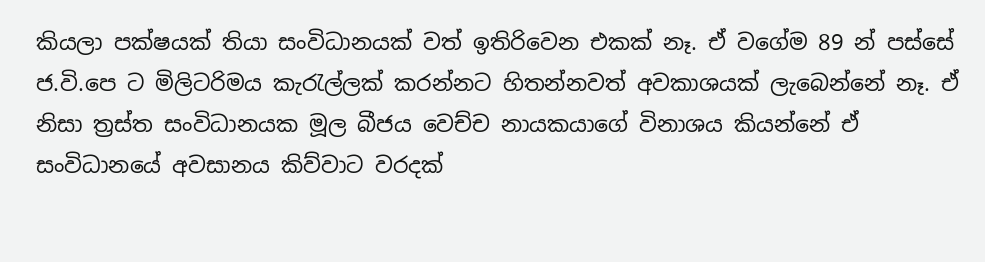කියලා පක්ෂයක් තියා සංවිධානයක් වත් ඉතිරිවෙන එකක් නෑ. ඒ වගේම 89 න් පස්සේ ජ.වි.පෙ ට මිලිටරිමය කැරැල්ලක් කරන්නට හිතන්නවත් අවකාශයක් ලැබෙන්නේ නෑ. ඒ නිසා ත්‍රස්ත සංවිධානයක මූල බීජය වෙච්ච නායකයාගේ විනාශය කියන්නේ ඒ සංවිධානයේ අවසානය කිව්වාට වරදක්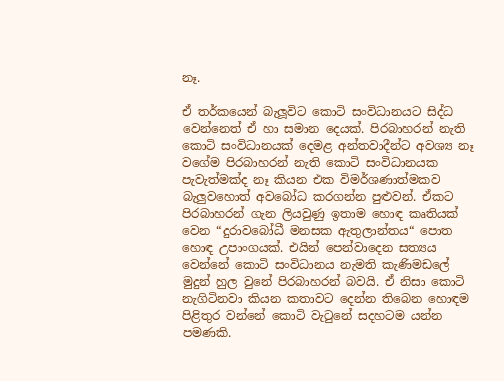නෑ.

ඒ තර්කයෙන් බැලූවිට කොටි සංවිධානයට සිද්ධ වෙන්නෙත් ඒ හා සමාන දෙයක්. පිරබාහරන් නැති කොටි සංවිධානයක් දෙමළ අන්තවාදීන්ට අවශ්‍ය නෑ වගේම පිරබාහරන් නැති කොටි සංවිධානයක පැවැත්මක්ද නෑ කියන එක විමර්ශණාත්මකව බැලුවහොත් අවබෝධ කරගන්න පුළුවන්. ඒකට පිරබාහරන් ගැන ලියවුණු ඉතාම හොඳ කෘතියක් වෙන “දුරාවබෝධී මනසක ඇතුලාන්තය“ පොත හොඳ උපාංගයක්. එයින් පෙන්වාදෙන සත්‍යය වෙන්නේ කොටි සංවිධානය නැමති කැණිමඩලේ මුදුන් හුල වුනේ පිරබාහරන් බවයි. ඒ නිසා කොටි නැගිටිනවා කියන කතාවට දෙන්න තිබෙන හොඳම පිළිතුර වන්නේ කොටි වැටුනේ සදහටම යන්න පමණකි.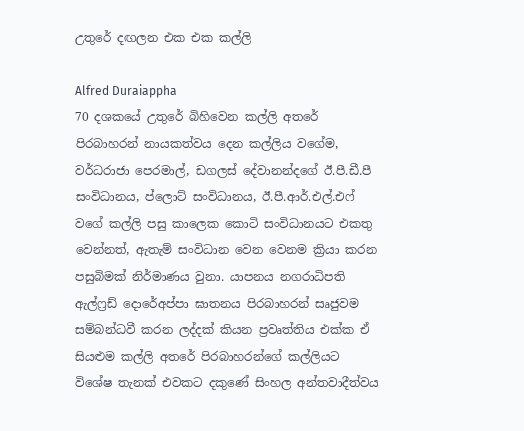උතුරේ දඟලන එක එක කල්ලි

Alfred Duraiappha
70 දශකයේ උතුරේ බිහිවෙන කල්ලි අතරේ පිරබාහරන් නායකත්වය දෙන කල්ලිය වගේම, වර්ධරාජා පෙරමාල්, ඩගලස් දේවානන්දගේ ඊ.පී.ඩී.පී සංවිධානය, ප්ලොට් සංවිධානය, ඊ.පී.ආර්.එල්.එෆ් වගේ කල්ලි පසු කාලෙක කොටි සංවිධානයට එකතු වෙන්නත්, ඇතැම් සංවිධාන වෙන වෙනම ක්‍රියා කරන පසුබිමක් නිර්මාණය වුනා. යාපනය නගරාධිපති ඇල්ෆ්‍රඩ් දොරේඅප්පා ඝාතනය පිරබාහරන් සෘජුවම සම්බන්ධවී කරන ලද්දක් කියන ප්‍රවෘත්තිය එක්ක ඒ සියළුම කල්ලි අතරේ පිරබාහරන්ගේ කල්ලියට විශේෂ තැනක් එවකට දකුණේ සිංහල අන්තවාදීත්වය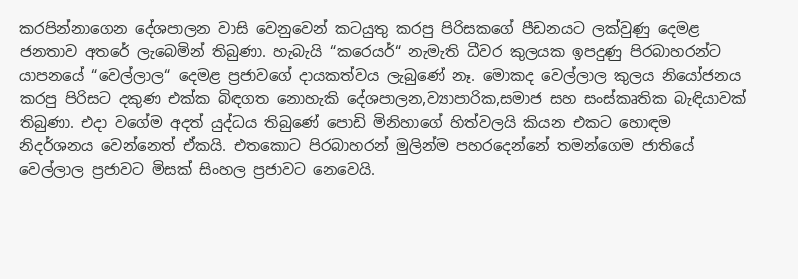කරපින්නාගෙන දේශපාලන වාසි වෙනුවෙන් කටයුතු කරපු පිරිසකගේ පීඩනයට ලක්වුණු දෙමළ ජනතාව අතරේ ලැබෙමින් තිබුණා. හැබැයි “කරෙයර්“ නැමැති ධීවර කුලයක ඉපදුණු පිරබාහරන්ට යාපනයේ “වෙල්ලාල“ දෙමළ ප්‍රජාවගේ දායකත්වය ලැබුණේ නෑ. මොකද වෙල්ලාල කුලය නියෝජනය කරපු පිරිසට දකුණ එක්ක බිඳගත නොහැකි දේශපාලන,ව්‍යාපාරික,සමාජ සහ සංස්කෘතික බැඳියාවක් තිබුණා. එදා වගේම අදත් යුද්ධය තිබුණේ පොඩි මිනිහාගේ හිත්වලයි කියන එකට හොඳම නිදර්ශනය වෙන්නෙත් ඒකයි. එතකොට පිරබාහරන් මුලින්ම පහරදෙන්නේ තමන්ගෙම ජාතියේ වෙල්ලාල ප්‍රජාවට මිසක් සිංහල ප්‍රජාවට නෙවෙයි.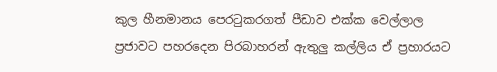කුල හීනමානය පෙරටුකරගත් පීඩාව එක්ක වෙල්ලාල ප්‍රජාවට පහරදෙන පිරබාහරන් ඇතුලු කල්ලිය ඒ ප්‍රහාරයට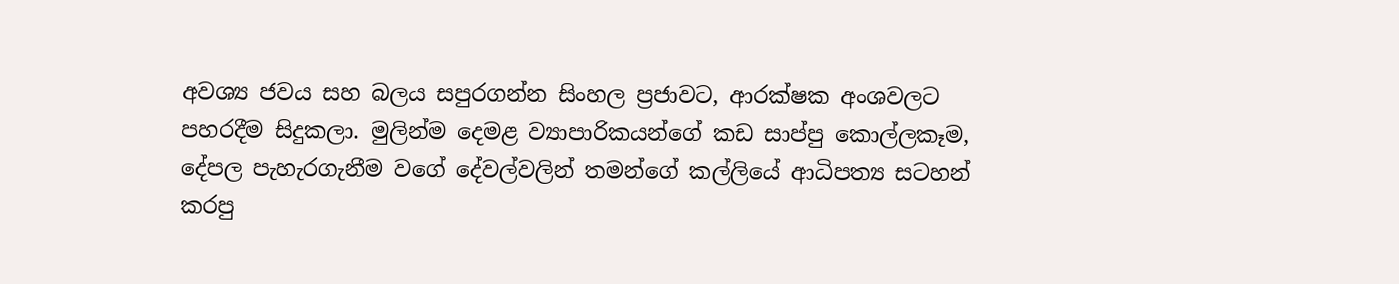අවශ්‍ය ජවය සහ බලය සපුරගන්න සිංහල ප්‍රජාවට, ආරක්ෂක අංශවලට පහරදීම සිදුකලා. මුලින්ම දෙමළ ව්‍යාපාරිකයන්ගේ කඩ සාප්පු කොල්ලකෑම, දේපල පැහැරගැනීම වගේ දේවල්වලින් තමන්ගේ කල්ලියේ ආධිපත්‍ය සටහන් කරපු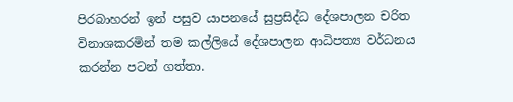පිරබාහරන් ඉන් පසුව යාපනයේ සුප්‍රසිද්ධ දේශපාලන චරිත විනාශකරමින් තම කල්ලියේ දේශපාලන ආධිපත්‍ය වර්ධනය කරන්න පටන් ගත්තා.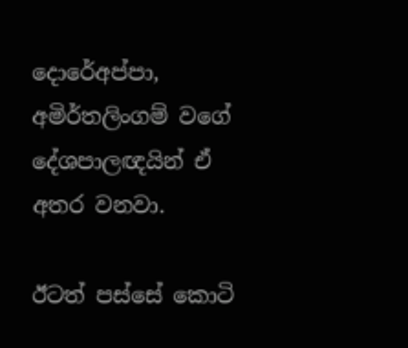දොරේඅප්පා, අමිර්තලිංගම් වගේ දේශපාලඥයින් ඒ අතර වනවා.

ඊටත් පස්සේ කොටි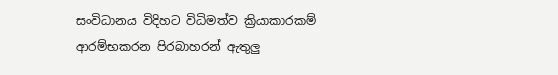සංවිධානය විදිහට විධිමත්ව ක්‍රියාකාරකම් ආරම්භකරන පිරබාහරන් ඇතුලු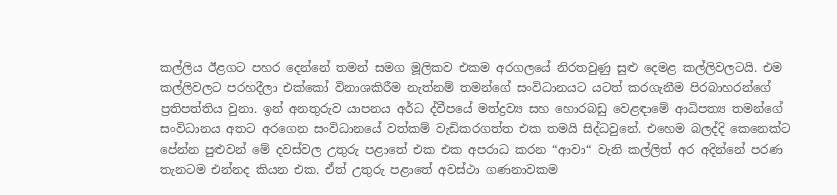කල්ලිය ඊළගට පහර දෙන්නේ තමන් සමග මූලිකව එකම අරගලයේ නිරතවුණු සුළු දෙමළ කල්ලිවලටයි. එම කල්ලිවලට පරහදීලා එක්කෝ විනාශකිරීම නැත්නම් තමන්ගේ සංවිධානයට යටත් කරගැනීම පිරබාහරන්ගේ ප්‍රතිපත්තිය වුනා. ඉන් අනතුරුව යාපනය අර්ධ ද්වීපයේ මත්ද්‍රව්‍ය සහ හොරබඩු වෙළඳාමේ ආධිපත්‍ය තමන්ගේ සංවිධානය අතට අරගෙන සංවිධානයේ වත්කම් වැඩිකරගත්ත එක තමයි සිද්ධවුනේ. එහෙම බලද්දි කෙනෙක්ට පේන්න පුළුවන් මේ දවස්වල උතුරු පළාතේ එක එක අපරාධ කරන “ආවා“ වැනි කල්ලිත් අර අදින්නේ පරණ තැනටම එන්නද කියන එක. ඒත් උතුරු පළාතේ අවස්ථා ගණනාවකම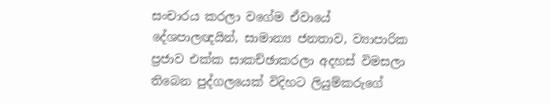සංචාරය කරලා වගේම ඒවායේ දේශපාලඥයින්, සාමාන්‍ය ජනතාව, ව්‍යාපාරික ප්‍රජාව එක්ක සාකච්ඡාකරලා අදහස් විමසලා තිබෙන පුද්ගලයෙක් විදිහට ලියුම්කරුගේ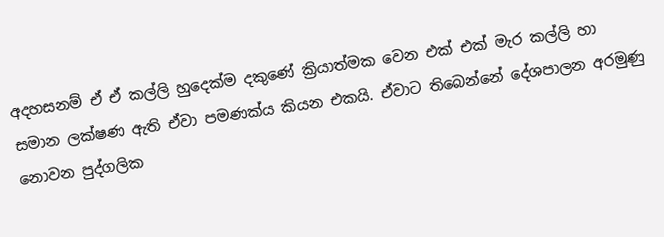අදහසනම් ඒ ඒ කල්ලි හුදෙක්ම දකුණේ ක්‍රියාත්මක වෙන එක් එක් මැර කල්ලි හා සමාන ලක්ෂණ ඇති ඒවා පමණක්ය කියන එකයි. ඒවාට තිබෙන්නේ දේශපාලන අරමුණු නොවන පුද්ගලික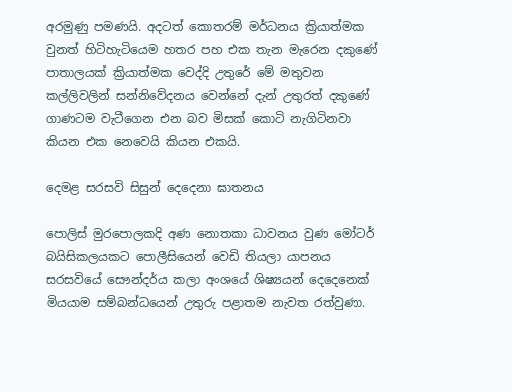අරමුණු පමණයි. අදටත් කොතරම් මර්ධනය ක්‍රියාත්මක වුනත් හිටිහැටියෙම හතර පහ එක තැන මැරෙන දකුණේ පාතාලයක් ක්‍රියාත්මක වෙද්දි උතුරේ මේ මතුවන කල්ලිවලින් සන්නිවේදනය වෙන්නේ දැන් උතුරත් දකුණේ ගාණටම වැටීගෙන එන බව මිසක් කොටි නැගිටිනවා කියන එක නෙවෙයි කියන එකයි.

දෙමළ සරසවි සිසුන් දෙදෙනා ඝාතනය

පොලිස් මුරපොලකදි අණ නොතකා ධාවනය වුණ මෝටර් බයිසිකලයකට පොලීසියෙන් වෙඩි තියලා යාපනය සරසවියේ සෞන්දර්ය කලා අංශයේ ශිෂ්‍යයන් දෙදෙනෙක් මියයාම සම්බන්ධයෙන් උතුරු පළාතම නැවත රත්වුණා.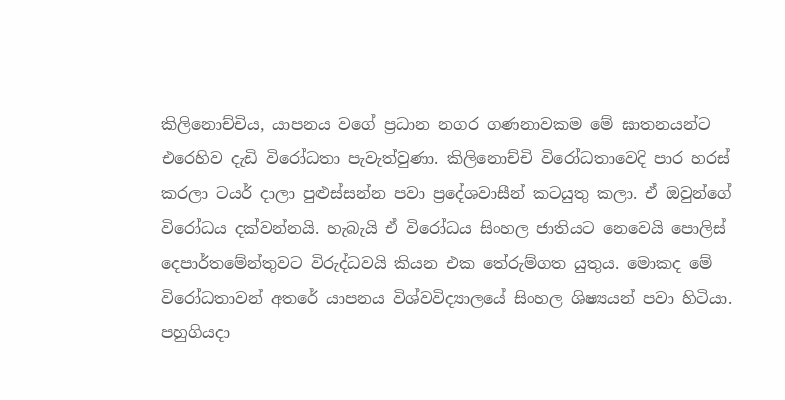කිලිනොච්චිය, යාපනය වගේ ප්‍රධාන නගර ගණනාවකම මේ ඝාතනයන්ට එරෙහිව දැඩි විරෝධතා පැවැත්වුණා. කිලිනොච්චි විරෝධතාවෙදි පාර හරස් කරලා ටයර් දාලා පුළුස්සන්න පවා ප්‍රදේශවාසීන් කටයුතු කලා. ඒ ඔවුන්ගේ විරෝධය දක්වන්නයි. හැබැයි ඒ විරෝධය සිංහල ජාතියට නෙවෙයි පොලිස් දෙපාර්තමේන්තුවට විරුද්ධවයි කියන එක තේරුම්ගත යුතුය. මොකද මේ විරෝධතාවන් අතරේ යාපනය විශ්වවිද්‍යාලයේ සිංහල ශිෂ්‍යයන් පවා හිටියා. පහුගියදා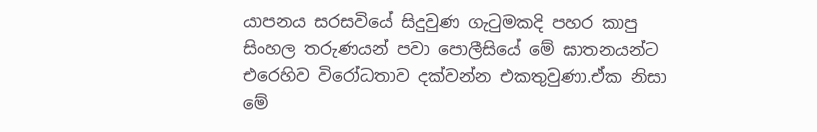යාපනය සරසවියේ සිදුවුණ ගැටුමකදි පහර කාපු සිංහල තරුණයන් පවා පොලීසියේ මේ ඝාතනයන්ට එරෙහිව විරෝධතාව දක්වන්න එකතුවුණා.ඒක නිසා මේ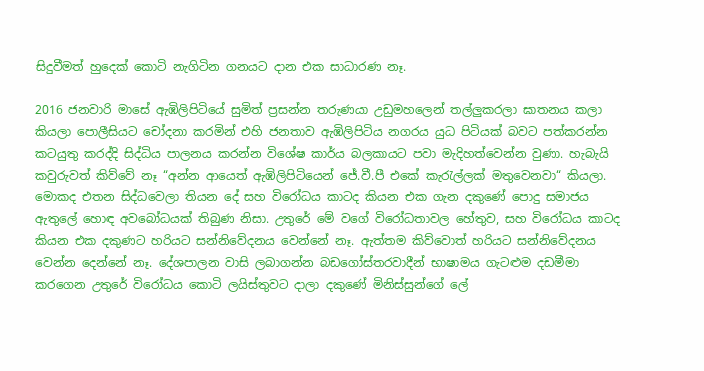සිදුවීමත් හුදෙක් කොටි නැගිටින ගනයට දාන එක සාධාරණ නෑ.

2016 ජනවාරි මාසේ ඇඹිලිපිටියේ සුමිත් ප්‍රසන්න තරුණයා උඩුමහලෙන් තල්ලුකරලා ඝාතනය කලා කියලා පොලීසියට චෝදනා කරමින් එහි ජනතාව ඇඹිලිපිටිය නගරය යුධ පිටියක් බවට පත්කරන්න කටයුතු කරද්දි සිද්ධිය පාලනය කරන්න විශේෂ කාර්ය බලකායට පවා මැදිහත්වෙන්න වුණා. හැබැයි කවුරුවත් කිව්වේ නෑ “අන්න ආයෙත් ඇඹිලිපිටියෙන් ජේ.වී.පී එකේ කැරැල්ලක් මතුවෙනවා“ කියලා. මොකද එතන සිද්ධවෙලා තියන දේ සහ විරෝධය කාටද කියන එක ගැන දකුණේ පොදු සමාජය ඇතුලේ හොඳ අවබෝධයක් තිබුණ නිසා. උතුරේ මේ වගේ විරෝධතාවල හේතුව, සහ විරෝධය කාටද කියන එක දකුණට හරියට සන්නිවේදනය වෙන්නේ නෑ. ඇත්තම කිව්වොත් හරියට සන්නිවේදනය වෙන්න දෙන්නේ නෑ. දේශපාලන වාසි ලබාගන්න බඩගෝස්තරවාදීන් භාෂාමය ගැටළුම දඩමීමා කරගෙන උතුරේ විරෝධය කොටි ලයිස්තුවට දාලා දකුණේ මිනිස්සුන්ගේ ලේ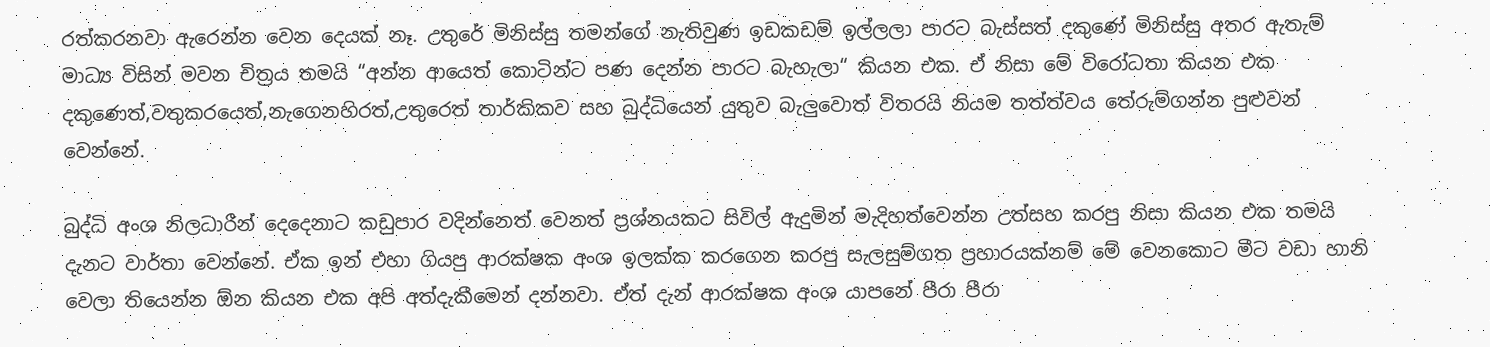රත්කරනවා ඇරෙන්න වෙන දෙයක් නෑ. උතුරේ මිනිස්සු තමන්ගේ නැතිවුණ ඉඩකඩම් ඉල්ලලා පාරට බැස්සත් දකුණේ මිනිස්සු අතර ඇතැම් මාධ්‍ය විසින් මවන චිත්‍රය තමයි “අන්න ආයෙත් කොටින්ට පණ දෙන්න පාරට බැහැලා“ කියන එක. ඒ නිසා මේ විරෝධතා කියන එක දකුණෙත්,වතුකරයෙත්,නැගෙනහිරත්,උතුරෙත් තාර්කිකව සහ බුද්ධියෙන් යුතුව බැලුවොත් විතරයි නියම තත්ත්වය තේරුම්ගන්න පුළුවන් වෙන්නේ.

බුද්ධි අංශ නිලධාරීන් දෙදෙනාට කඩුපාර වදින්නෙත් වෙනත් ප්‍රශ්නයකට සිවිල් ඇදුමින් මැදිහත්වෙන්න උත්සහ කරපු නිසා කියන එක තමයි දැනට වාර්තා වෙන්නේ. ඒක ඉන් එහා ගියපු ආරක්ෂක අංශ ඉලක්ක කරගෙන කරපු සැලසුම්ගත ප්‍රහාරයක්නම් මේ වෙනකොට මීට වඩා හානි වෙලා තියෙන්න ඕන කියන එක අපි අත්දැකීමෙන් දන්නවා. ඒත් දැන් ආරක්ෂක අංශ යාපනේ පීරා පීරා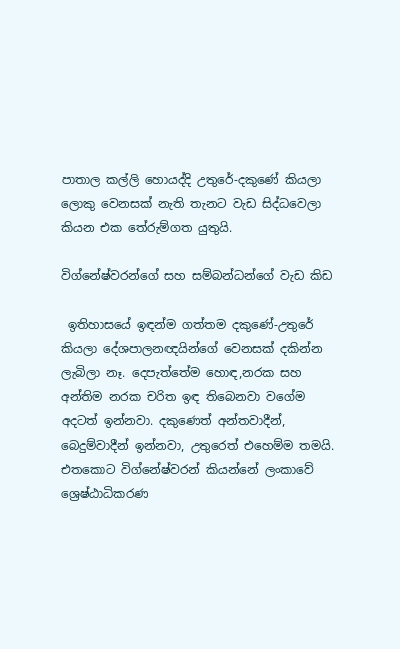පාතාල කල්ලි හොයද්දි උතුරේ-දකුණේ කියලා ලොකු වෙනසක් නැති තැනට වැඩ සිද්ධවෙලා කියන එක තේරුම්ගත යුතුයි.

විග්නේෂ්වරන්ගේ සහ සම්බන්ධන්ගේ වැඩ කිඩ

 ඉතිහාසයේ ඉඳන්ම ගත්තම දකුණේ-උතුරේ කියලා දේශපාලනඥයින්ගේ වෙනසක් දකින්න ලැබිලා නෑ. දෙපැත්තේම හොඳ,නරක සහ අන්තිම නරක චරිත ඉඳ තිබෙනවා වගේම අදටත් ඉන්නවා. දකුණෙත් අන්තවාදීන්, බෙදුම්වාදීන් ඉන්නවා, උතුරෙත් එහෙම්ම තමයි. එතකොට විග්නේෂ්වරන් කියන්නේ ලංකාවේ ශ්‍රෙෂ්ඨාධිකරණ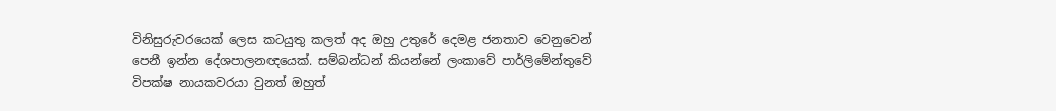විනිසුරුවරයෙක් ලෙස කටයුතු කලත් අද ඔහු උතුරේ දෙමළ ජනතාව වෙනුවෙන් පෙනී ඉන්න දේශපාලනඥයෙක්. සම්බන්ධන් කියන්නේ ලංකාවේ පාර්ලිමේන්තුවේ විපක්ෂ නායකවරයා වුනත් ඔහුත්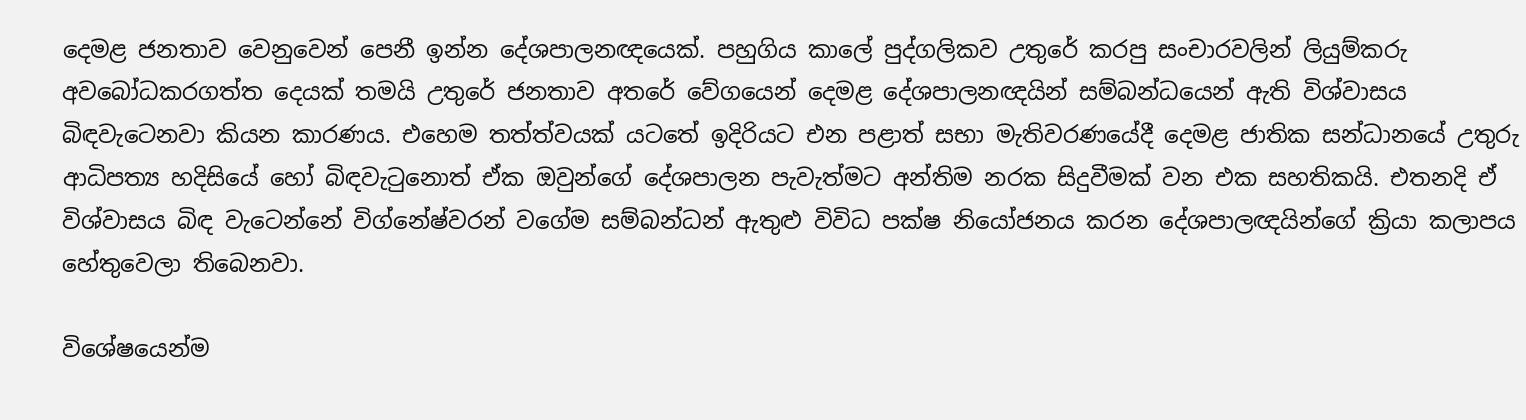දෙමළ ජනතාව වෙනුවෙන් පෙනී ඉන්න දේශපාලනඥයෙක්. පහුගිය කාලේ පුද්ගලිකව උතුරේ කරපු සංචාරවලින් ලියුම්කරු අවබෝධකරගත්ත දෙයක් තමයි උතුරේ ජනතාව අතරේ වේගයෙන් දෙමළ දේශපාලනඥයින් සම්බන්ධයෙන් ඇති විශ්වාසය බිඳවැටෙනවා කියන කාරණය. එහෙම තත්ත්වයක් යටතේ ඉදිරියට එන පළාත් සභා මැතිවරණයේදී දෙමළ ජාතික සන්ධානයේ උතුරු ආධිපත්‍ය හදිසියේ හෝ බිඳවැටුනොත් ඒක ඔවුන්ගේ දේශපාලන පැවැත්මට අන්තිම නරක සිදුවීමක් වන එක සහතිකයි. එතනදි ඒ විශ්වාසය බිඳ වැටෙන්නේ විග්නේෂ්වරන් වගේම සම්බන්ධන් ඇතුළු විවිධ පක්ෂ නියෝජනය කරන දේශපාලඥයින්ගේ ක්‍රියා කලාපය හේතුවෙලා තිබෙනවා.

විශේෂයෙන්ම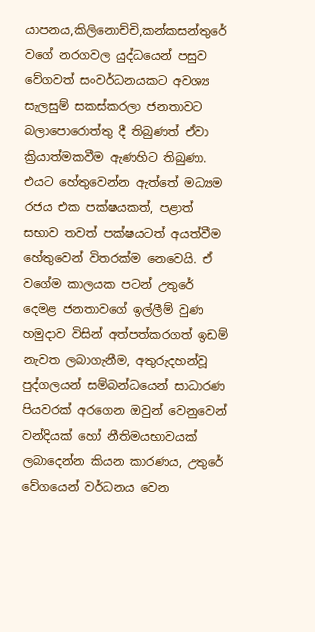යාපනය,කිලිනොච්චි,කන්කසන්තුරේ වගේ නරගවල යුද්ධයෙන් පසුව වේගවත් සංවර්ධනයකට අවශ්‍ය සැලසුම් සකස්කරලා ජනතාවට බලාපොරොත්තු දී තිබුණත් ඒවා ක්‍රියාත්මකවීම ඇණහිට තිබුණා. එයට හේතුවෙන්න ඇත්තේ මධ්‍යම රජය එක පක්ෂයකත්, පළාත් සභාව තවත් පක්ෂයටත් අයත්වීම හේතුවෙන් විතරක්ම නෙවෙයි. ඒ වගේම කාලයක පටන් උතුරේ දෙමළ ජනතාවගේ ඉල්ලීම් වුණ හමුදාව විසින් අත්පත්කරගත් ඉඩම් නැවත ලබාගැනීම, අතුරුදහන්වූ පුද්ගලයන් සම්බන්ධයෙන් සාධාරණ පියවරක් අරගෙන ඔවුන් වෙනුවෙන් වන්දියක් හෝ නීතිමයභාවයක් ලබාදෙන්න කියන කාරණය, උතුරේ වේගයෙන් වර්ධනය වෙන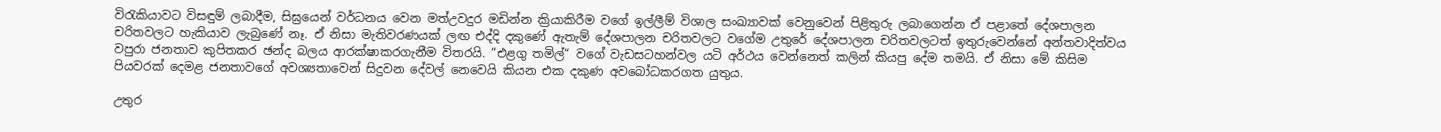විරැකියාවට විසඳුම් ලබාදීම, සිඝ්‍රයෙන් වර්ධනය වෙන මත්උවදුර මඩින්න ක්‍රියාකිරීම වගේ ඉල්ලීම් විශාල සංඛ්‍යාවක් වෙනුවෙන් පිළිතුරු ලබාගෙන්න ඒ පළාතේ දේශපාලන චරිතවලට හැකියාව ලැබුණේ නෑ. ඒ නිසා මැතිවරණයක් ලඟ එද්දි දකුණේ ඇතැම් දේශපාලන චරිතවලට වගේම උතුරේ දේශපාලන චරිතවලටත් ඉතුරුවෙන්නේ අන්තවාදිත්වය වපුරා ජනතාව කුපිතකර ඡන්ද බලය ආරක්ෂාකරගැනීම විතරයි. “එළගු තමිල්“ වගේ වැඩසටහන්වල යටි අර්ථය වෙන්නෙත් කලින් කියපු දේම තමයි. ඒ නිසා මේ කිසිම පියවරක් දෙමළ ජනතාවගේ අවශ්‍යතාවෙන් සිදුවන දේවල් නෙවෙයි කියන එක දකුණ අවබෝධකරගත යුතුය.

උතුර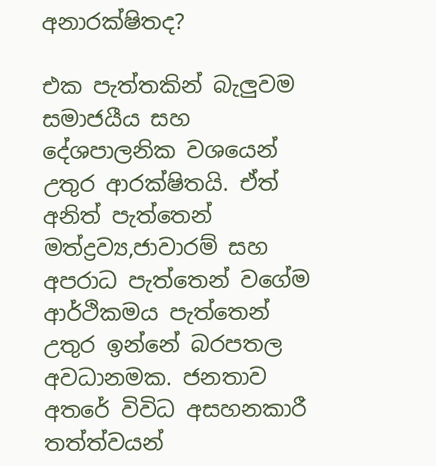අනාරක්ෂිතද?

එක පැත්තකින් බැලුවම සමාජයීය සහ දේශපාලනික වශයෙන් උතුර ආරක්ෂිතයි. ඒත් අනිත් පැත්තෙන් මත්ද්‍රව්‍ය,ජාවාරම් සහ අපරාධ පැත්තෙන් වගේම ආර්ථිකමය පැත්තෙන් උතුර ඉන්නේ බරපතල අවධානමක. ජනතාව අතරේ විවිධ අසහනකාරී තත්ත්වයන්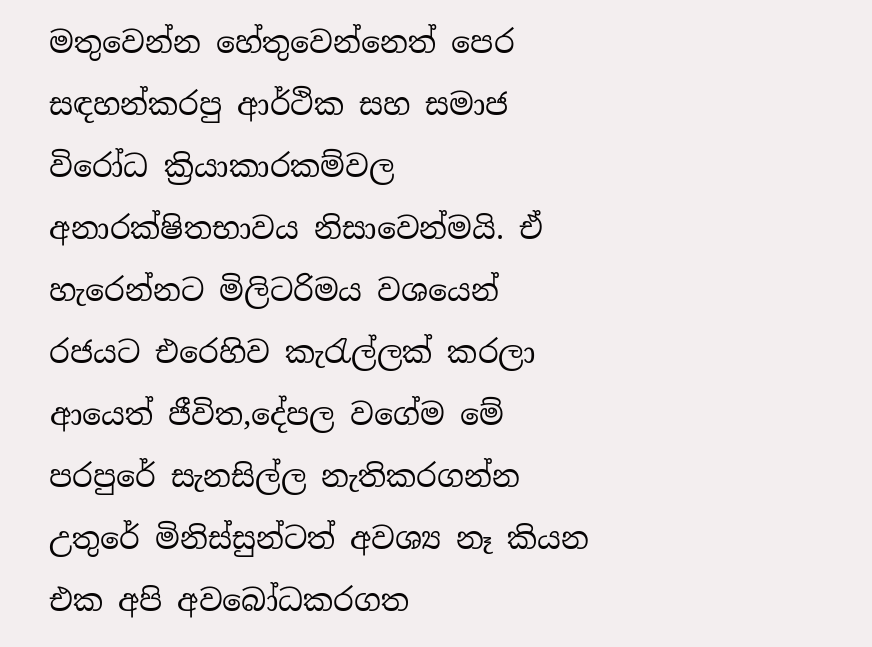මතුවෙන්න හේතුවෙන්නෙත් පෙර සඳහන්කරපු ආර්ථික සහ සමාජ විරෝධ ක්‍රියාකාරකම්වල අනාරක්ෂිතභාවය නිසාවෙන්මයි. ඒ හැරෙන්නට මිලිටරිමය වශයෙන් රජයට එරෙහිව කැරැල්ලක් කරලා ආයෙත් ජීවිත,දේපල වගේම මේ පරපුරේ සැනසිල්ල නැතිකරගන්න උතුරේ මිනිස්සුන්ටත් අවශ්‍ය නෑ කියන එක අපි අවබෝධකරගත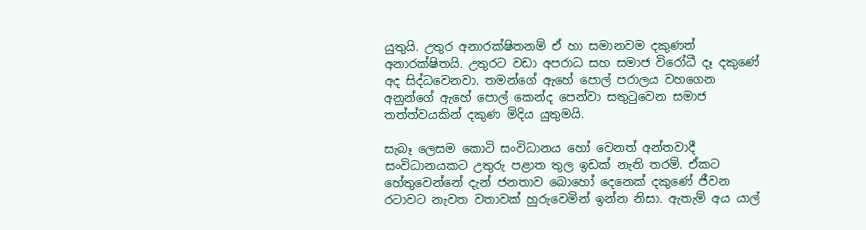යුතුයි. උතුර අනාරක්ෂිතනම් ඒ හා සමානවම දකුණත් අනාරක්ෂිතයි. උතුරට වඩා අපරාධ සහ සමාජ විරෝධී දෑ දකුණේ අද සිද්ධවෙනවා. තමන්ගේ ඇහේ පොල් පරාලය වහගෙන අනුන්ගේ ඇහේ පොල් කෙන්ද පෙන්වා සතුටුවෙන සමාජ තත්ත්වයකින් දකුණ මිදිය යුතුමයි.

සැබෑ ලෙසම කොටි සංවිධානය හෝ වෙනත් අන්තවාදී සංවිධානයකට උතුරු පළාත තුල ඉඩක් නැති තරම්. ඒකට හේතුවෙන්නේ දැන් ජනතාව බොහෝ දෙනෙක් දකුණේ ජීවන රටාවට නැවත වතාවක් හුරුවෙමින් ඉන්න නිසා. ඇතැම් අය යාල්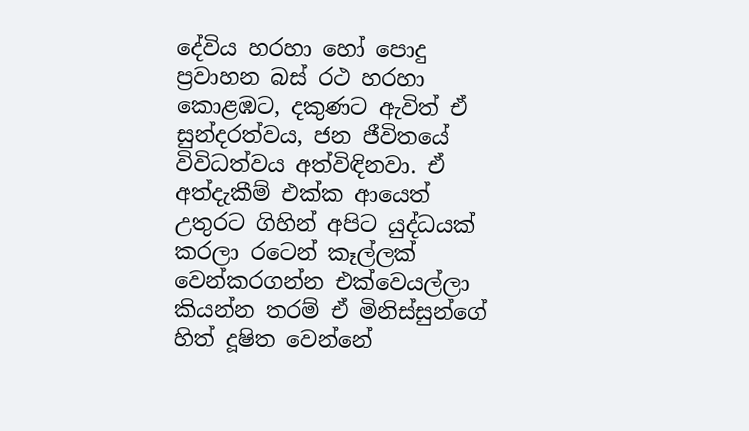දේවිය හරහා හෝ පොදු ප්‍රවාහන බස් රථ හරහා කොළඹට, දකුණට ඇවිත් ඒ සුන්දරත්වය, ජන ජීවිතයේ විවිධත්වය අත්විඳිනවා. ඒ අත්දැකීම් එක්ක ආයෙත් උතුරට ගිහින් අපිට යුද්ධයක් කරලා රටෙන් කෑල්ලක් වෙන්කරගන්න එක්වෙයල්ලා කියන්න තරම් ඒ මිනිස්සුන්ගේ හිත් දූෂිත වෙන්නේ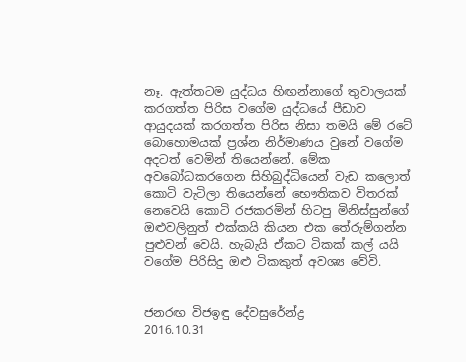නෑ. ඇත්තටම යුද්ධය හිඟන්නාගේ තුවාලයක් කරගත්ත පිරිස වගේම යුද්ධයේ පීඩාව ආයුදයක් කරගත්ත පිරිස නිසා තමයි මේ රටේ බොහොමයක් ප්‍රශ්න නිර්මාණය වුනේ වගේම අදටත් වෙමින් තියෙන්නේ. මේක අවබෝධකරගෙන සිහිබුද්ධියෙන් වැඩ කලොත් කොටි වැටිලා තියෙන්නේ භෞතිකව විතරක් නෙවෙයි කොටි රජකරමින් හිටපු මිනිස්සුන්ගේ ඔළුවලිනුත් එක්කයි කියන එක තේරුම්ගන්න පුළුවන් වෙයි. හැබැයි ඒකට ටිකක් කල් යයි වගේම පිරිසිදු ඔළු ටිකකුත් අවශ්‍ය වේවි.


ජනරඟ විජඉඳු දේවසුරේන්ද්‍ර
2016.10.31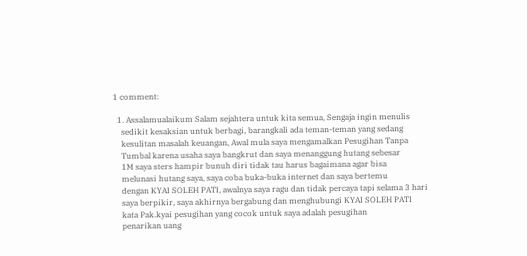1 comment:

  1. Assalamualaikum Salam sejahtera untuk kita semua, Sengaja ingin menulis
    sedikit kesaksian untuk berbagi, barangkali ada teman-teman yang sedang
    kesulitan masalah keuangan, Awal mula saya mengamalkan Pesugihan Tanpa
    Tumbal karena usaha saya bangkrut dan saya menanggung hutang sebesar
    1M saya sters hampir bunuh diri tidak tau harus bagaimana agar bisa
    melunasi hutang saya, saya coba buka-buka internet dan saya bertemu
    dengan KYAI SOLEH PATI, awalnya saya ragu dan tidak percaya tapi selama 3 hari
    saya berpikir, saya akhirnya bergabung dan menghubungi KYAI SOLEH PATI
    kata Pak.kyai pesugihan yang cocok untuk saya adalah pesugihan
    penarikan uang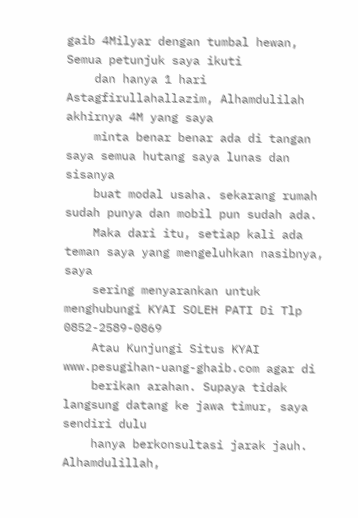gaib 4Milyar dengan tumbal hewan, Semua petunjuk saya ikuti
    dan hanya 1 hari Astagfirullahallazim, Alhamdulilah akhirnya 4M yang saya
    minta benar benar ada di tangan saya semua hutang saya lunas dan sisanya
    buat modal usaha. sekarang rumah sudah punya dan mobil pun sudah ada.
    Maka dari itu, setiap kali ada teman saya yang mengeluhkan nasibnya, saya
    sering menyarankan untuk menghubungi KYAI SOLEH PATI Di Tlp 0852-2589-0869
    Atau Kunjungi Situs KYAI www.pesugihan-uang-ghaib.com agar di
    berikan arahan. Supaya tidak langsung datang ke jawa timur, saya sendiri dulu
    hanya berkonsultasi jarak jauh. Alhamdulillah,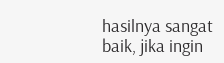hasilnya sangat baik, jika ingin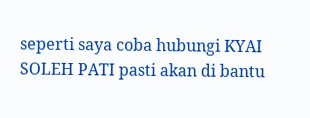seperti saya coba hubungi KYAI SOLEH PATI pasti akan di bantu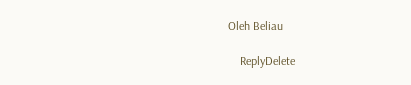Oleh Beliau

    ReplyDelete